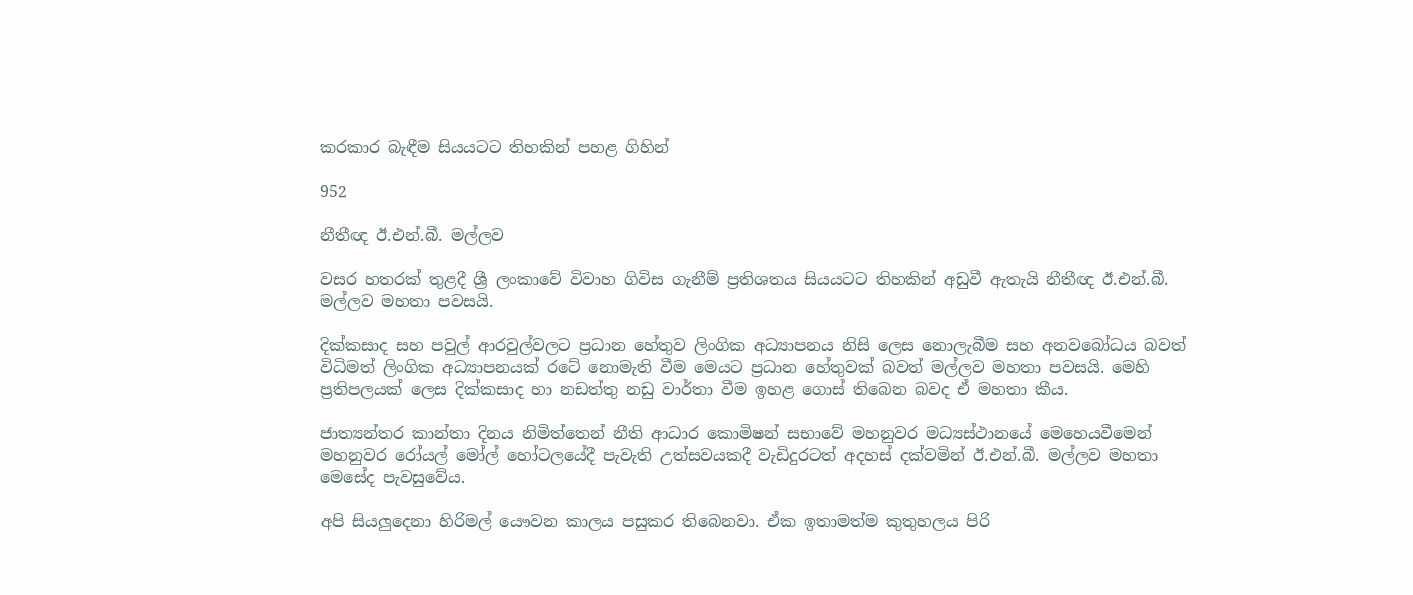කරකාර බැඳීම සියයටට තිහකින් පහළ ගිහින්

952

නීතීඥ ඊ.එන්.බී. මල්ලව

වසර හතරක් තුළදී ශ්‍රී ලංකාවේ විවාහ ගිවිස ගැනීම් ප්‍රතිශතය සියයටට තිහකින් අඩුවී ඇතැයි නීතීඥ ඊ.එන්.බී. මල්ලව මහතා පවසයි.

දික්කසාද සහ පවුල් ආරවුල්වලට ප්‍රධාන හේතුව ලිංගික අධ්‍යාපනය නිසි ලෙස නොලැබීම සහ අනවබෝධය බවත් විධිමත් ලිංගික අධ්‍යාපනයක් රටේ නොමැති වීම මෙයට ප්‍රධාන හේතුවක් බවත් මල්ලව මහතා පවසයි. මෙහි ප්‍රතිපලයක් ලෙස දික්කසාද හා නඩත්තු නඩු වාර්තා වීම ඉහළ ගොස් තිබෙන බවද ඒ මහතා කීය.

ජාත්‍යන්තර කාන්තා දිනය නිමිත්තෙන් නීති ආධාර කොමිෂන් සභාවේ මහනුවර මධ්‍යස්ථානයේ මෙහෙයවීමෙන් මහනුවර රෝයල් මෝල් හෝටලයේදී පැවැති උත්සවයකදී වැඩිදුරටත් අදහස් දක්වමින් ඊ.එන්.බී. මල්ලව මහතා මෙසේද පැවසුවේය.

අපි සියලු‍දෙනා හිරිමල් යෞවන කාලය පසුකර තිබෙනවා. ඒක ඉතාමත්ම කුතුහලය පිරි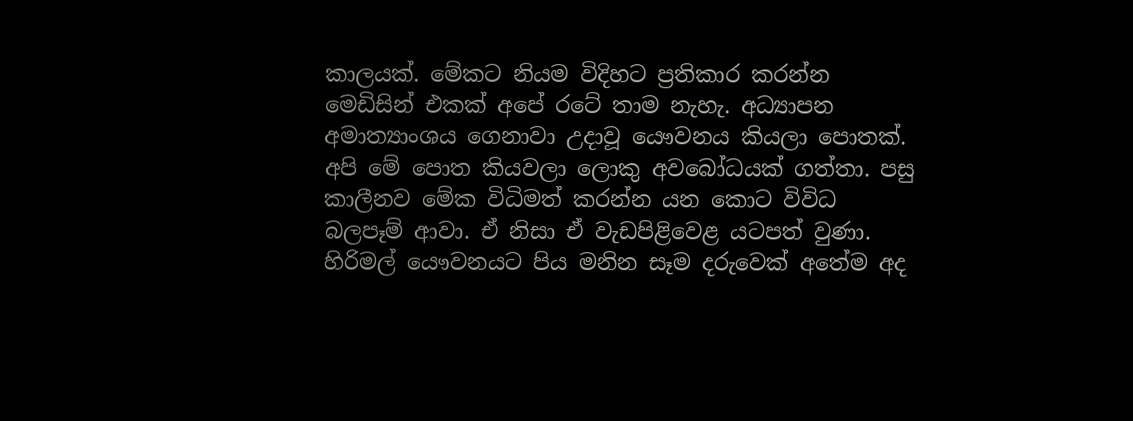කාලයක්. මේකට නියම විදිහට ප්‍රතිකාර කරන්න මෙඩිසින් එකක් අපේ රටේ තාම නැහැ. අධ්‍යාපන අමාත්‍යාංශය ගෙනාවා උදාවූ යෞවනය කියලා පොතක්. අපි මේ පොත කියවලා ලොකු අවබෝධයක් ගත්තා. පසු කාලීනව මේක විධිමත් කරන්න යන කොට විවිධ බලපෑම් ආවා. ඒ නිසා ඒ වැඩපිළිවෙළ යටපත් වුණා. හිරිමල් යෞවනයට පිය මනින සෑම දරුවෙක් අතේම අද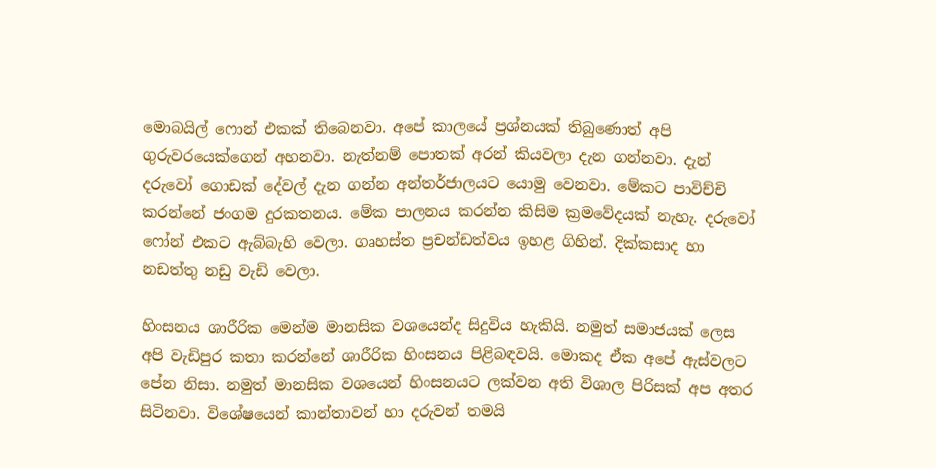මොබයිල් ෆොන් එකක් තිබෙනවා. අපේ කාලයේ ප්‍රශ්නයක් තිබු‍ණොත් අපි ගුරුවරයෙක්ගෙන් අහනවා. නැත්නම් පොතක් අරන් කියවලා දැන ගන්නවා. දැන් දරුවෝ ගොඩක් දේවල් දැන ගන්න අන්තර්ජාලයට යොමු වෙනවා. මේකට පාවිච්චි කරන්නේ ජංගම දුරකතනය. මේක පාලනය කරන්න කිසිම ක්‍රමවේදයක් නැහැ. දරුවෝ ෆෝන් එකට ඇබ්බැහි වෙලා. ගෘහස්ත ප්‍රචන්ඩත්වය ඉහළ ගිහින්. දික්කසාද හා නඩත්තු නඩු වැඩි වෙලා.

හිංසනය ශාරීරික මෙන්ම මානසික වශයෙන්ද සිදුවිය හැකියි. නමුත් සමාජයක් ලෙස අපි වැඩිපුර කතා කරන්නේ ශාරීරික හිංසනය පිළිබඳවයි. මොකද ඒක අපේ ඇස්වලට පේන නිසා. නමුත් මානසික වශයෙන් හිංසනයට ලක්වන අති විශාල පිරිසක් අප අතර සිටිනවා. විශේෂයෙන් කාන්තාවන් හා දරුවන් තමයි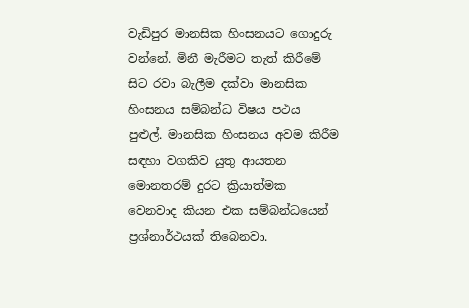වැඩිපුර මානසික හිංසනයට ගොදුරු වන්නේ. මිනී මැරීමට තැත් කිරීමේ සිට රවා බැලීම දක්වා මානසික හිංසනය සම්බන්ධ විෂය පථය පුළුල්. මානසික හිංසනය අවම කිරීම සඳහා වගකිව යුතු ආයතන මොනතරම් දුරට ක්‍රියාත්මක වෙනවාද කියන එක සම්බන්ධයෙන් ප්‍රශ්නාර්ථයක් තිබෙනවා.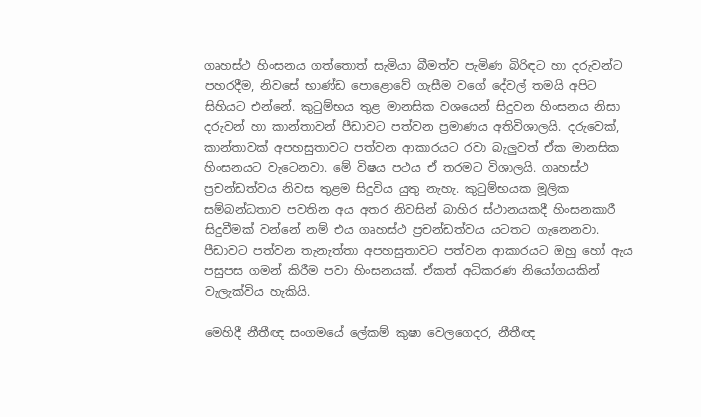ගෘහස්ථ හිංසනය ගත්තොත් සැමියා බීමත්ව පැමිණ බිරිඳට හා දරුවන්ට පහරදීම, නිවසේ භාණ්ඩ පොළොවේ ගැසීම වගේ දේවල් තමයි අපිට සිහියට එන්නේ. කුටුම්භය තුළ මානසික වශයෙන් සිදුවන හිංසනය නිසා දරුවන් හා කාන්තාවන් පීඩාවට පත්වන ප්‍රමාණය අතිවිශාලයි. දරුවෙක්, කාන්තාවක් අපහසුතාවට පත්වන ආකාරයට රවා බැලු‍වත් ඒක මානසික හිංසනයට වැටෙනවා. මේ විෂය පථය ඒ තරමට විශාලයි. ගෘහස්ථ ප්‍රචන්ඩත්වය නිවස තුළම සිදුවිය යුතු නැහැ. කුටුම්භයක මූලික සම්බන්ධතාව පවතින අය අතර නිවසින් බාහිර ස්ථානයකදී හිංසනකාරී සිදුවීමක් වන්නේ නම් එය ගෘහස්ථ ප්‍රචන්ඩත්වය යටතට ගැනෙනවා. පීඩාවට පත්වන තැනැත්තා අපහසුතාවට පත්වන ආකාරයට ඔහු හෝ ඇය පසුපස ගමන් කිරීම පවා හිංසනයක්. ඒකත් අධිකරණ නියෝගයකින් වැලැක්විය හැකියි.

මෙහිදී නීතීඥ සංගමයේ ලේකම් කුෂා වෙලගෙදර, නීතීඥ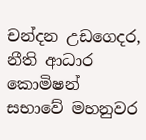චන්දන උඩගෙදර, නීති ආධාර කොමිෂන් සභාවේ මහනුවර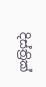දිස්ත්‍රික්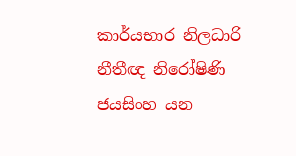කාර්යභාර නිලධාරි නීතීඥ නිරෝෂිණි ජයසිංහ යන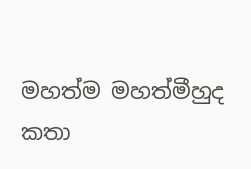මහත්ම මහත්මීහුද කතා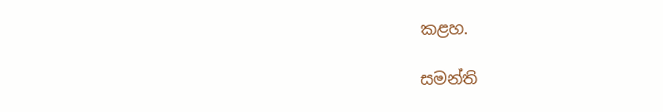කළහ.

සමන්ති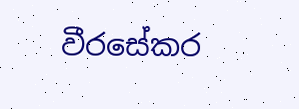වීරසේකර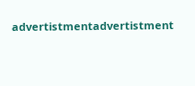advertistmentadvertistment